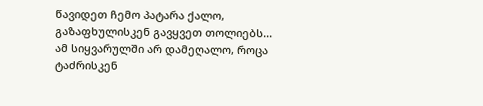წავიდეთ ჩემო პატარა ქალო, გაზაფხულისკენ გავყვეთ თოლიებს... ამ სიყვარულში არ დამეღალო, როცა ტაძრისკენ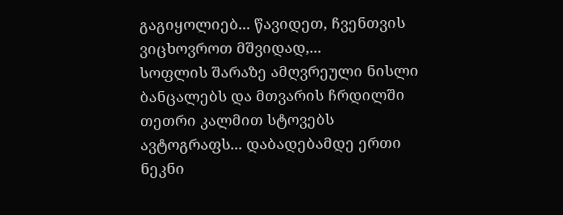გაგიყოლიებ... წავიდეთ, ჩვენთვის ვიცხოვროთ მშვიდად,...
სოფლის შარაზე ამღვრეული ნისლი ბანცალებს და მთვარის ჩრდილში თეთრი კალმით სტოვებს ავტოგრაფს... დაბადებამდე ერთი ნეკნი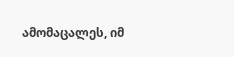ამომაცალეს, იმ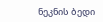ნეკნის ბედი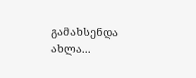გამახსენდა ახლა...